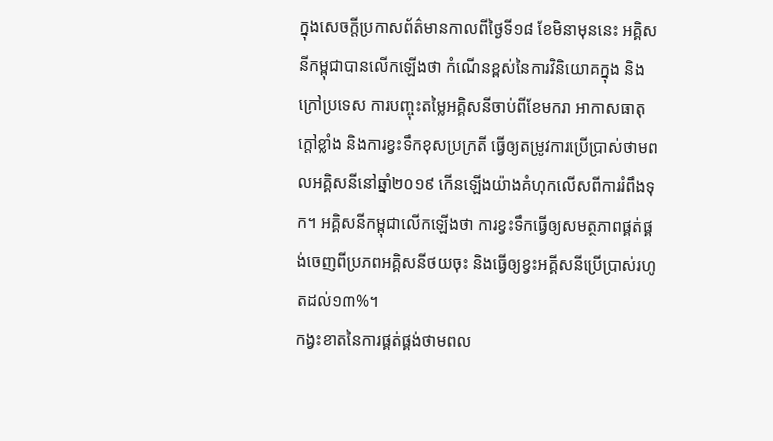ក្នុងសេចក្តីប្រកាសព័ត៌មានកាលពីថ្ងៃទី១៨ ខែមិនាមុននេះ អគ្គិសនីកម្ពុជាបានលើកឡើងថា កំណើនខ្ពស់នៃការវិនិយោគក្នុង និងក្រៅប្រទេស ការបញ្ចុះតម្លៃអគ្គិសនីចាប់ពីខែមករា អាកាសធាតុក្តៅខ្លាំង និងការខ្វះទឹកខុសប្រក្រតី ធ្វើឲ្យតម្រូវការប្រើប្រាស់ថាមពលអគ្គិសនីនៅឆ្នាំ២០១៩ កើនឡើងយ៉ាងគំហុកលើសពីការរំពឹងទុក។ អគ្គិសនីកម្ពុជាលើកឡើងថា ការខ្វះទឹកធ្វើឲ្យសមត្ថភាពផ្គត់ផ្គង់ចេញពីប្រភពអគ្គិសនីថយចុះ និងធ្វើឲ្យខ្វះអគ្គីសនីប្រើប្រាស់រហូតដល់១៣%។
កង្វះខាតនៃការផ្គត់ផ្គង់ថាមពល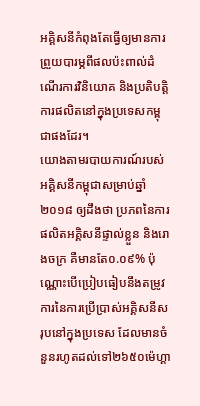អគ្គិសនីកំពុងតែធ្វើឲ្យមានការព្រួយបារម្ភពីផលប៉ះពាល់ដំណើរការវិនិយោគ និងប្រតិបត្តិការផលិតនៅក្នុងប្រទេសកម្ពុជាផងដែរ។
យោងតាមរបាយការណ៍របស់អគ្គិសនីកម្ពុជាសម្រាប់ឆ្នាំ២០១៨ ឲ្យដឹងថា ប្រភពនៃការផលិតអគ្គិសនីផ្ទាល់ខ្លួន និងរោងចក្រ គឺមានតែ០.០៩% ប៉ុណ្ណោះបើប្រៀបធៀបនឹងតម្រូវការនៃការប្រើប្រាស់អគ្គិសនីសរុបនៅក្នុងប្រទេស ដែលមានចំនួនរហូតដល់ទៅ២៦៥០ម៉េហ្គា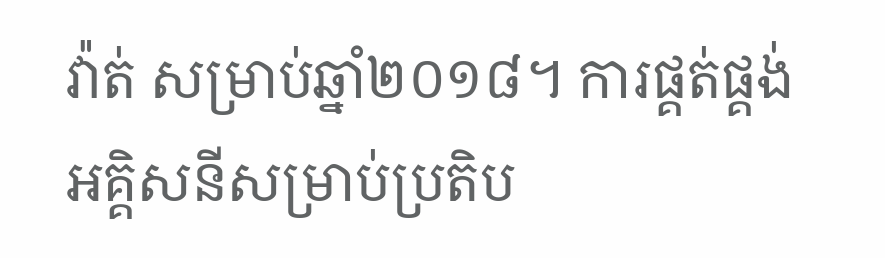វ៉ាត់ សម្រាប់ឆ្នាំ២០១៨។ ការផ្គត់ផ្គង់អគ្គិសនីសម្រាប់ប្រតិប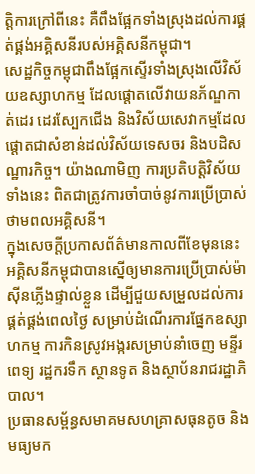ត្តិការក្រៅពីនេះ គឺពឹងផ្អែកទាំងស្រុងដល់ការផ្គត់ផ្គង់អគ្គិសនីរបស់អគ្គិសនីកម្ពុជា។
សេដ្ឋកិច្ចកម្ពុជាពឹងផ្អែកស្ទើរទាំងស្រុងលើវិស័យឧស្សាហកម្ម ដែលផ្តោតលើវាយនភ័ណ្ឌកាត់ដេរ ដេរស្បែកជើង និងវិស័យសេវាកម្មដែលផ្តោតជាសំខាន់ដល់វិស័យទេសចរ និងបដិសណ្ឋារកិច្ច។ យ៉ាងណាមិញ ការប្រតិបត្តិវិស័យទាំងនេះ ពិតជាត្រូវការចាំបាច់នូវការប្រើប្រាស់ថាមពលអគ្គិសនី។
ក្នុងសេចក្តីប្រកាសព័ត៌មានកាលពីខែមុននេះ អគ្គិសនីកម្ពុជាបានស្នើឲ្យមានការប្រើប្រាស់ម៉ាស៊ីនភ្លើងផ្ទាល់ខ្លួន ដើម្បីជួយសម្រួលដល់ការផ្គត់ផ្គង់ពេលថ្ងៃ សម្រាប់ដំណើរការផ្នែកឧស្សាហកម្ម ការកិនស្រូវអង្ករសម្រាប់នាំចេញ មន្ទីរពេទ្យ រដ្ឋករទឹក ស្ថានទូត និងស្ថាប័នរាជរដ្ឋាភិបាល។
ប្រធានសម្ព័ន្ធសមាគមសហគ្រាសធុនតូច និងមធ្យមក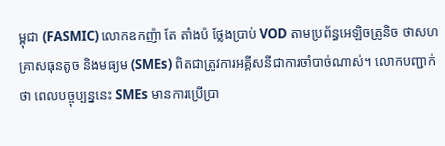ម្ពុជា (FASMIC) លោកឧកញ៉ា តែ តាំងប៉ ថ្លែងប្រាប់ VOD តាមប្រព័ន្ធអេឡិចត្រូនិច ថាសហគ្រាសធុនតូច និងមធ្យម (SMEs) ពិតជាត្រូវការអគ្គីសនីជាការចាំបាច់ណាស់។ លោកបញ្ជាក់ថា ពេលបច្ចុប្បន្ននេះ SMEs មានការប្រើប្រា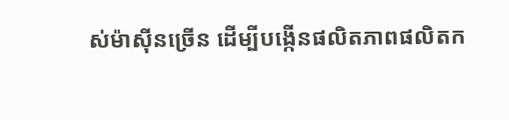ស់ម៉ាស៊ីនច្រើន ដើម្បីបង្កើនផលិតភាពផលិតក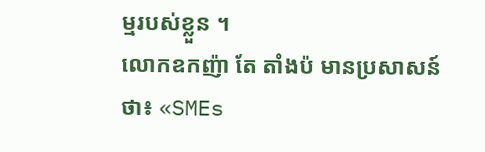ម្មរបស់ខ្លួន ។
លោកឧកញ៉ា តែ តាំងប៉ មានប្រសាសន៍ថា៖ «SMEs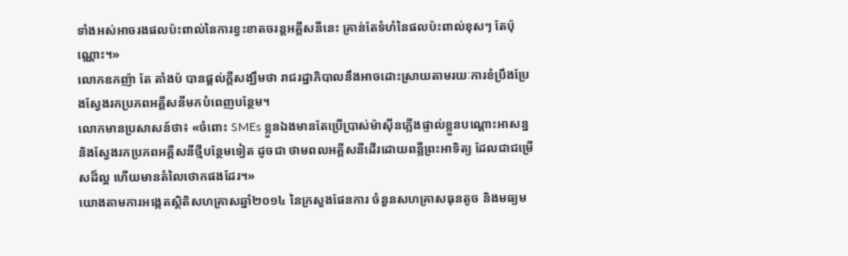ទាំងអស់អាចរងផលប៉ះពាល់នៃការខ្វះខាតចរន្តអគ្គីសនីនេះ គ្រាន់តែទំហំនៃផលប៉ះពាល់ខុសៗ តែប៉ុណ្ណោះ។»
លោកឧកញ៉ា តែ តាំងប៉ បានផ្តល់ក្តីសង្ឃឹមថា រាជរដ្ឋាភិបាលនឹងអាចដោះស្រាយតាមរយៈការខំប្រឹងប្រែងស្វែងរកប្រភពអគ្គីសនីមកបំពេញបន្ថែម។
លោកមានប្រសាសន៍ថា៖ «ចំពោះ SMEs ខ្លួនឯងមានតែប្រើប្រាស់ម៉ាស៊ីនភ្លើងផ្ទាល់ខ្លួនបណ្ដោះអាសន្ន និងស្វែងរកប្រភពអគ្គីសនីថ្មីបន្ថែមទៀត ដូចជា ថាមពលអគ្គីសនីដើរដោយពន្លឺព្រះអាទិត្យ ដែលជាជម្រើសដ៏ល្អ ហើយមានតំលៃថោកផងដែរ។»
យោងតាមការអង្កេតស្ថិតិសហគ្រាសឆ្នាំ២០១៤ នៃក្រសួងផែនការ ចំនួនសហគ្រាសធុនតូច និងមធ្យម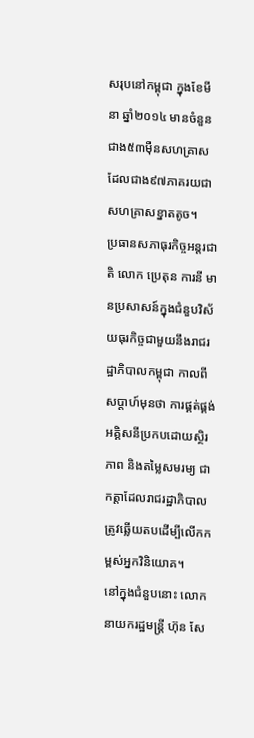សរុបនៅកម្ពុជា ក្នុងខែមីនា ឆ្នាំ២០១៤ មានចំនួនជាង៥៣ម៉ឺនសហគ្រាស ដែលជាង៩៧ភាគរយជាសហគ្រាសខ្នាតតូច។
ប្រធានសភាធុរកិច្ចអន្តរជាតិ លោក ប្រេតុន ការនី មានប្រសាសន៍ក្នុងជំនួបវិស័យធុរកិច្ចជាមួយនឹងរាជរដ្ឋាភិបាលកម្ពុជា កាលពីសប្តាហ៍មុនថា ការផ្គត់ផ្គង់អគ្គិសនីប្រកបដោយស្ថិរភាព និងតម្លៃសមរម្យ ជាកត្តាដែលរាជរដ្ឋាភិបាលត្រូវឆ្លើយតបដើម្បីលើកកម្ពស់អ្នកវិនិយោគ។
នៅក្នុងជំនួបនោះ លោកនាយករដ្ឋមន្រ្តី ហ៊ុន សែ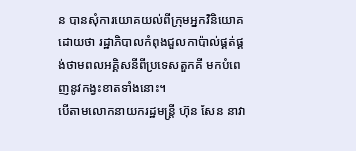ន បានសុំការយោគយល់ពីក្រុមអ្នកវិនិយោគ ដោយថា រដ្ឋាភិបាលកំពុងជួលកាប៉ាល់ផ្គត់ផ្គង់ថាមពលអគ្គិសនីពីប្រទេសតួកគី មកបំពេញនូវកង្វះខាតទាំងនោះ។
បើតាមលោកនាយករដ្ឋមន្រ្តី ហ៊ុន សែន នាវា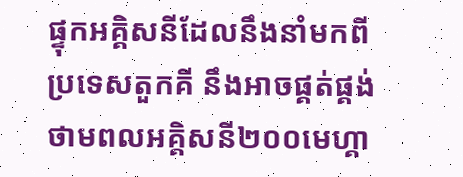ផ្ទុកអគ្គិសនីដែលនឹងនាំមកពីប្រទេសតួកគី នឹងអាចផ្គត់ផ្គង់ថាមពលអគ្គិសនី២០០មេហ្គា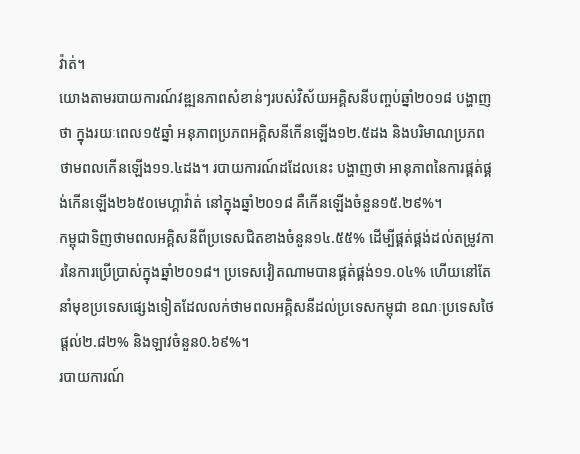វ៉ាត់។
យោងតាមរបាយការណ៍វឌ្ឍនភាពសំខាន់ៗរបស់វិស័យអគ្គិសនីបញ្ចប់ឆ្នាំ២០១៨ បង្ហាញថា ក្នុងរយៈពេល១៥ឆ្នាំ អនុភាពប្រភពអគ្គិសនីកើនឡើង១២.៥ដង និងបរិមាណប្រភពថាមពលកើនឡើង១១.៤ដង។ របាយការណ៍ដដែលនេះ បង្ហាញថា អានុភាពនៃការផ្គត់ផ្គង់កើនឡើង២៦៥០មេហ្គាវ៉ាត់ នៅក្នុងឆ្នាំ២០១៨ គឺកើនឡើងចំនួន១៥.២៩%។
កម្ពុជាទិញថាមពលអគ្គិសនីពីប្រទេសជិតខាងចំនួន១៤.៥៥% ដើម្បីផ្គត់ផ្គង់ដល់តម្រូវការនៃការប្រើប្រាស់ក្នុងឆ្នាំ២០១៨។ ប្រទេសវៀតណាមបានផ្គត់ផ្គង់១១.០៤% ហើយនៅតែនាំមុខប្រទេសផ្សេងទៀតដែលលក់ថាមពលអគ្គិសនីដល់ប្រទេសកម្ពុជា ខណៈប្រទេសថៃផ្តល់២.៨២% និងឡាវចំនួន0.៦៩%។
របាយការណ៍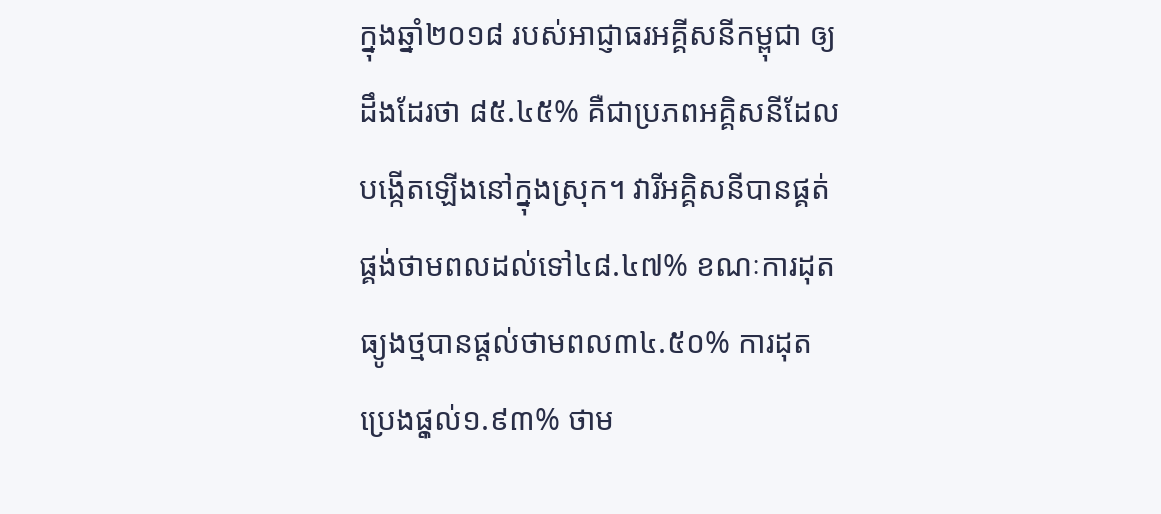ក្នុងឆ្នាំ២០១៨ របស់អាជ្ញាធរអគ្គីសនីកម្ពុជា ឲ្យដឹងដែរថា ៨៥.៤៥% គឺជាប្រភពអគ្គិសនីដែលបង្កើតឡើងនៅក្នុងស្រុក។ វារីអគ្គិសនីបានផ្គត់ផ្គង់ថាមពលដល់ទៅ៤៨.៤៧% ខណៈការដុតធ្យូងថ្មបានផ្តល់ថាមពល៣៤.៥០% ការដុតប្រេងផុ្តល់១.៩៣% ថាម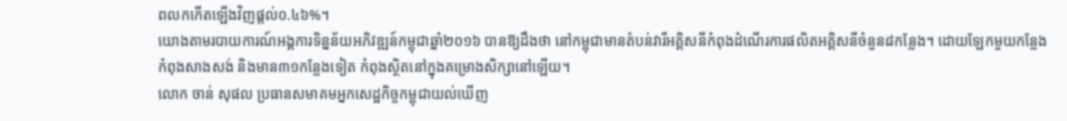ពលកកើតឡើងវិញផ្តល់០.៤៦%។
យោងតាមរបាយការណ៍អង្គការទិន្នន័យអភិវឌ្ឍន៍កម្ពុជាឆ្នាំ២០១៦ បានឱ្យដឹងថា នៅកម្ពុជាមានតំបន់វារីអគ្គិសនីកំពុងដំណើរការផលិតអគ្គិសនីចំនួន៨កន្លែង។ ដោយឡែកមួយកន្លែងកំពុងសាងសង់ និងមាន៣១កន្លែងទៀត កំពុងស្ថិតនៅក្នុងគម្រោងសិក្សានៅឡើយ។
លោក ចាន់ សុផល ប្រធានសមាគមអ្នកសេដ្ឋកិច្ចកម្ពុជាយល់ឃើញ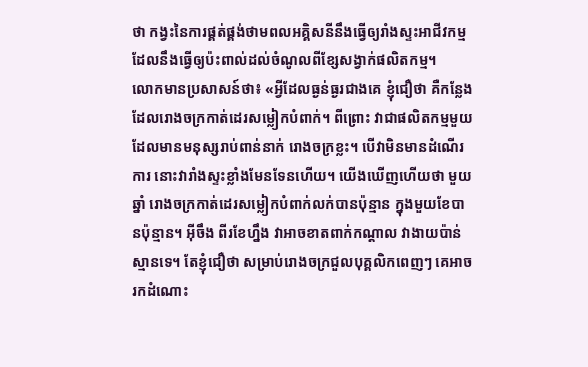ថា កង្វះនៃការផ្គត់ផ្គង់ថាមពលអគ្គិសនីនឹងធ្វើឲ្យរាំងស្ទះអាជីវកម្ម ដែលនឹងធ្វើឲ្យប៉ះពាល់ដល់ចំណូលពីខ្សែសង្វាក់ផលិតកម្ម។
លោកមានប្រសាសន៍ថា៖ «អ្វីដែលធ្ងន់ធ្ងរជាងគេ ខ្ញុំជឿថា គឺកន្លែងដែលរោងចក្រកាត់ដេរសម្លៀកបំពាក់។ ពីព្រោះ វាជាផលិតកម្មមួយដែលមានមនុស្សរាប់ពាន់នាក់ រោងចក្រខ្លះ។ បើវាមិនមានដំណើរការ នោះវារាំងស្ទះខ្លាំងមែនទែនហើយ។ យើងឃើញហើយថា មួយឆ្នាំ រោងចក្រកាត់ដេរសម្លៀកបំពាក់លក់បានប៉ុន្មាន ក្នុងមួយខែបានប៉ុន្មាន។ អ៊ីចឹង ពីរខែហ្នឹង វាអាចខាតពាក់កណ្តាល វាងាយប៉ាន់ស្មានទេ។ តែខ្ញុំជឿថា សម្រាប់រោងចក្រជួលបុគ្គលិកពេញៗ គេអាចរកដំណោះ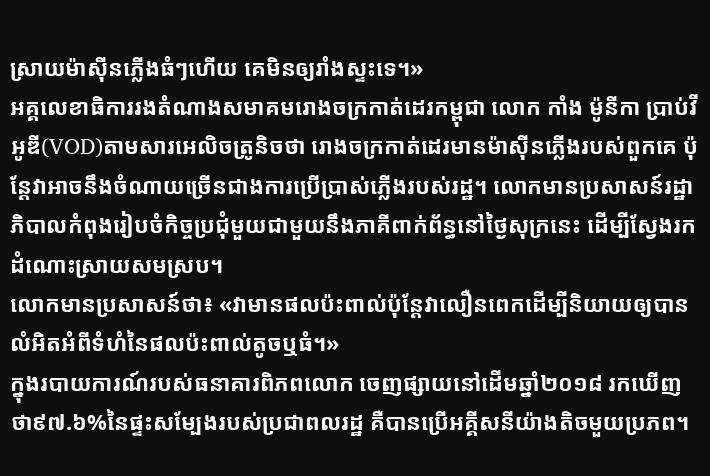ស្រាយម៉ាស៊ីនភ្លើងធំៗហើយ គេមិនឲ្យរាំងស្ទះទេ។»
អគ្គលេខាធិការរងតំណាងសមាគមរោងចក្រកាត់ដេរកម្ពុជា លោក កាំង ម៉ូនីកា ប្រាប់វីអូឌី(VOD)តាមសារអេលិចត្រូនិចថា រោងចក្រកាត់ដេរមានម៉ាស៊ីនភ្លើងរបស់ពួកគេ ប៉ុន្តែវាអាចនឹងចំណាយច្រើនជាងការប្រើប្រាស់ភ្លើងរបស់រដ្ឋ។ លោកមានប្រសាសន៍រដ្ឋាភិបាលកំពុងរៀបចំកិច្ចប្រជុំមួយជាមួយនឹងភាគីពាក់ព័ន្ធនៅថ្ងៃសុក្រនេះ ដើម្បីស្វែងរកដំណោះស្រាយសមស្រប។
លោកមានប្រសាសន៍ថា៖ «វាមានផលប៉ះពាល់ប៉ុន្តែវាលឿនពេកដើម្បីនិយាយឲ្យបានលំអិតអំពីទំហំនៃផលប៉ះពាល់តូចឬធំ។»
ក្នុងរបាយការណ៍របស់ធនាគារពិភពលោក ចេញផ្សាយនៅដើមឆ្នាំ២០១៨ រកឃើញថា៩៧.៦%នៃផ្ទះសម្បែងរបស់ប្រជាពលរដ្ឋ គឺបានប្រើអគ្គីសនីយ៉ាងតិចមួយប្រភព។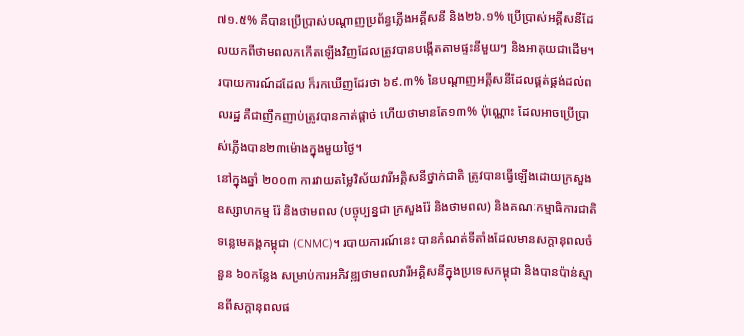៧១.៥% គឺបានប្រើប្រាស់បណ្តាញប្រព័ន្ធភ្លើងអគ្គីសនី និង២៦.១% ប្រើប្រាស់អគ្គីសនីដែលយកពីថាមពលកកើតឡើងវិញដែលត្រូវបានបង្កើតតាមផ្ទះនីមួយៗ និងអាគុយជាដើម។ របាយការណ៍ដដែល ក៏រកឃើញដែរថា ៦៩.៣% នៃបណ្តាញអគ្គីសនីដែលផ្គត់ផ្គង់ដល់ពលរដ្ឋ គឺជាញឹកញាប់ត្រូវបានកាត់ផ្តាច់ ហើយថាមានតែ១៣% ប៉ុណ្ណោះ ដែលអាចប្រើប្រាស់ភ្លើងបាន២៣ម៉ោងក្នុងមួយថ្ងៃ។
នៅក្នុងឆ្នាំ ២០០៣ ការវាយតម្លៃវិស័យវារីអគ្គិសនីថ្នាក់ជាតិ ត្រូវបានធ្វើឡើងដោយក្រសួងឧស្សាហកម្ម រ៉ែ និងថាមពល (បច្ចុប្បន្នជា ក្រសួងរ៉ែ និងថាមពល) និងគណៈកម្មាធិការជាតិទន្លេមេគង្គកម្ពុជា (CNMC)។ របាយការណ៍នេះ បានកំណត់ទីតាំងដែលមានសក្តានុពលចំនួន ៦០កន្លែង សម្រាប់ការអភិវឌ្ឍថាមពលវារីអគ្គិសនីក្នុងប្រទេសកម្ពុជា និងបានប៉ាន់ស្មានពីសក្តានុពលផ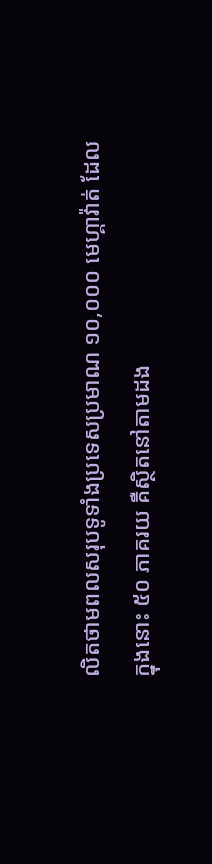លិតថាមពលសរុបទូទាំងប្រទេសប្រមាណ ១០,០០០ មេហ្គាវ៉ាត់ ដែលក្នុងនោះ ៥០ ភាគរយ គឺស្ថិតនៅតាមដង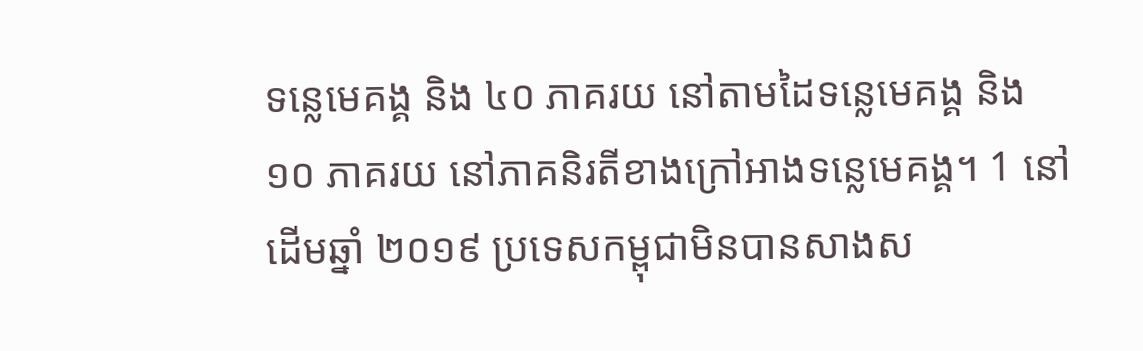ទន្លេមេគង្គ និង ៤០ ភាគរយ នៅតាមដៃទន្លេមេគង្គ និង ១០ ភាគរយ នៅភាគនិរតីខាងក្រៅអាងទន្លេមេគង្គ។ 1 នៅដើមឆ្នាំ ២០១៩ ប្រទេសកម្ពុជាមិនបានសាងស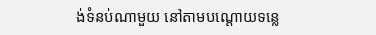ង់ទំនប់ណាមួយ នៅតាមបណ្តោយទន្លេ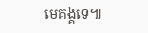មេគង្គទេ៕